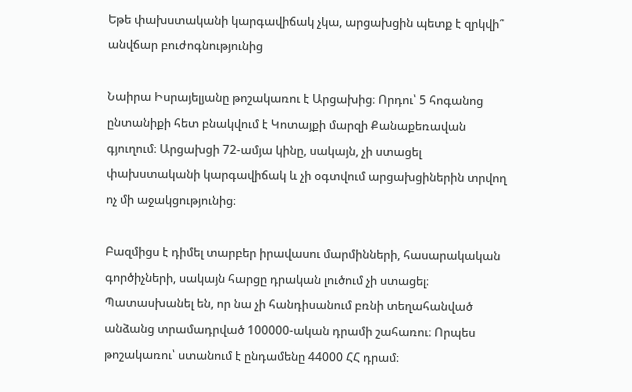Եթե փախստականի կարգավիճակ չկա, արցախցին պետք է զրկվի՞ անվճար բուժոգնությունից

Նաիրա Իսրայելյանը թոշակառու է Արցախից։ Որդու՝ 5 հոգանոց ընտանիքի հետ բնակվում է Կոտայքի մարզի Քանաքեռավան գյուղում։ Արցախցի 72-ամյա կինը, սակայն, չի ստացել փախստականի կարգավիճակ և չի օգտվում արցախցիներին տրվող ոչ մի աջակցությունից։

Բազմիցս է դիմել տարբեր իրավասու մարմինների, հասարակական գործիչների, սակայն հարցը դրական լուծում չի ստացել։ Պատասխանել են, որ նա չի հանդիսանում բռնի տեղահանված անձանց տրամադրված 100000-ական դրամի շահառու։ Որպես թոշակառու՝ ստանում է ընդամենը 44000 ՀՀ դրամ։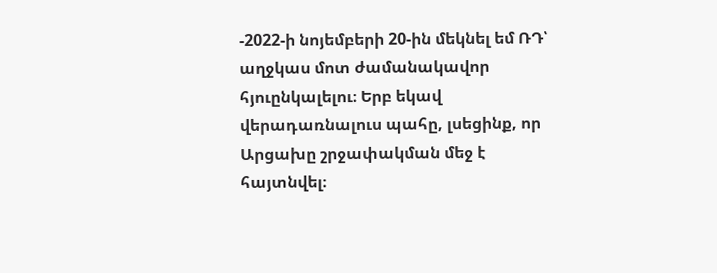-2022-ի նոյեմբերի 20-ին մեկնել եմ ՌԴ՝ աղջկաս մոտ ժամանակավոր հյուընկալելու։ Երբ եկավ վերադառնալուս պահը, լսեցինք, որ Արցախը շրջափակման մեջ է հայտնվել։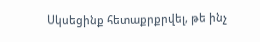Սկսեցինք հետաքրքրվել, թե ինչ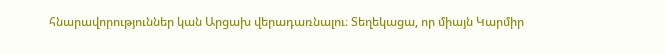հնարավորություններ կան Արցախ վերադառնալու։ Տեղեկացա, որ միայն Կարմիր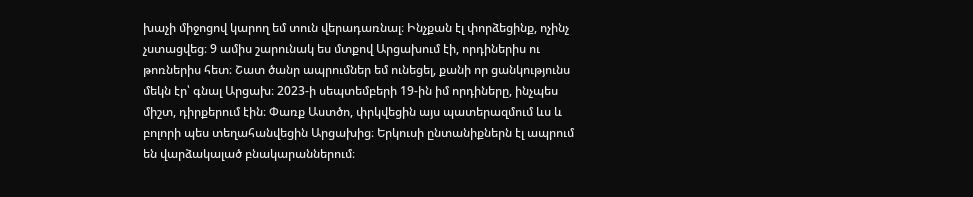խաչի միջոցով կարող եմ տուն վերադառնալ։ Ինչքան էլ փորձեցինք, ոչինչ չստացվեց։ 9 ամիս շարունակ ես մտքով Արցախում էի, որդիներիս ու թոռներիս հետ։ Շատ ծանր ապրումներ եմ ունեցել, քանի որ ցանկությունս մեկն էր՝ գնալ Արցախ։ 2023-ի սեպտեմբերի 19-ին իմ որդիները, ինչպես միշտ, դիրքերում էին։ Փառք Աստծո, փրկվեցին այս պատերազմում ևս և բոլորի պես տեղահանվեցին Արցախից։ Երկուսի ընտանիքներն էլ ապրում են վարձակալած բնակարաններում։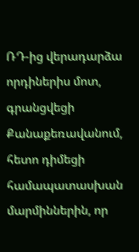ՌԴ-ից վերադարձա որդիներիս մոտ, գրանցվեցի Քանաքեռավանում, հետո դիմեցի համապատասխան մարմիններին, որ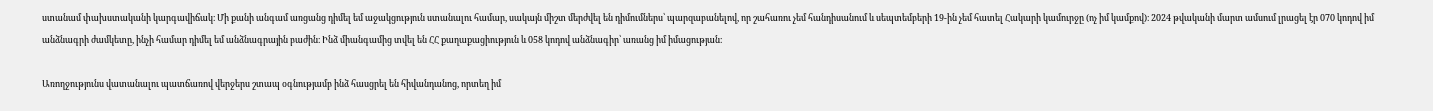ստանամ փախստականի կարգավիճակ։ Մի քանի անգամ առցանց դիմել եմ աջակցություն ստանալու համար, սակայն միշտ մերժվել են դիմումներս՝ պարզաբանելով, որ շահառու չեմ հանդիսանում և սեպտեմբերի 19-ին չեմ հատել Հակարի կամուրջը (ոչ իմ կամքով)։ 2024 թվականի մարտ ամսում լրացել էր 070 կոդով իմ անձնագրի ժամկետը, ինչի համար դիմել եմ անձնագրային բաժին։ Ինձ միանգամից տվել են ՀՀ քաղաքացիություն և 058 կոդով անձնագիր՝ առանց իմ իմացության։

Առողջությունս վատանալու պատճառով վերջերս շտապ օգնությամբ ինձ հասցրել են հիվանդանոց, որտեղ իմ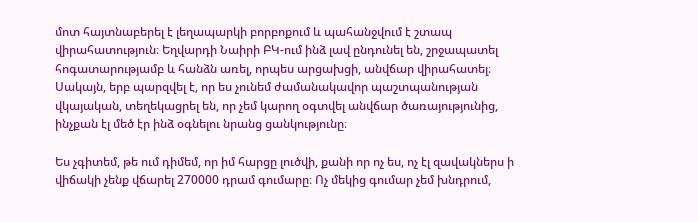մոտ հայտնաբերել է լեղապարկի բորբոքում և պահանջվում է շտապ վիրահատություն։ Եղվարդի Նաիրի ԲԿ-ում ինձ լավ ընդունել են, շրջապատել հոգատարությամբ և հանձն առել, որպես արցախցի, անվճար վիրահատել։ Սակայն, երբ պարզվել է, որ ես չունեմ ժամանակավոր պաշտպանության վկայական, տեղեկացրել են, որ չեմ կարող օգտվել անվճար ծառայությունից, ինչքան էլ մեծ էր ինձ օգնելու նրանց ցանկությունը։

Ես չգիտեմ, թե ում դիմեմ, որ իմ հարցը լուծվի, քանի որ ոչ ես, ոչ էլ զավակներս ի վիճակի չենք վճարել 270000 դրամ գումարը։ Ոչ մեկից գումար չեմ խնդրում,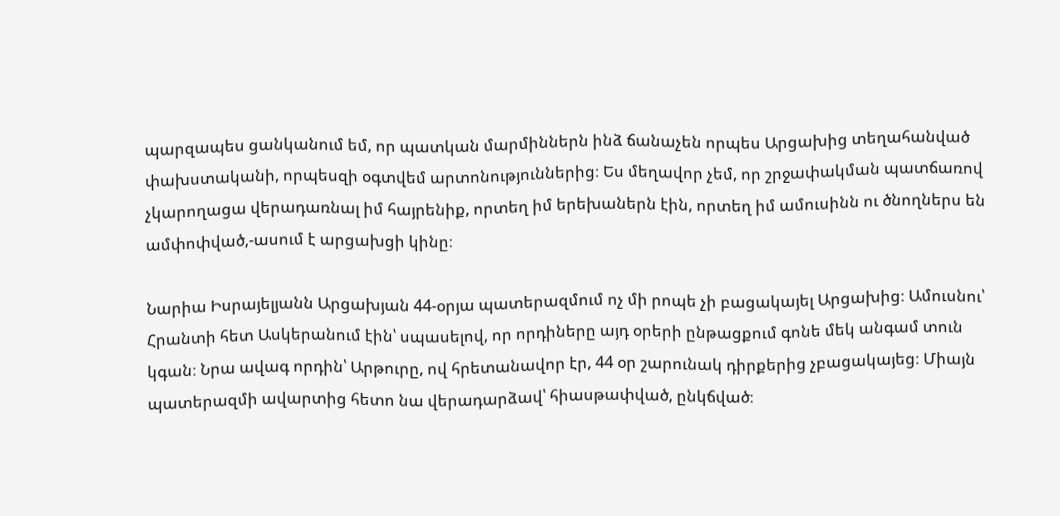պարզապես ցանկանում եմ, որ պատկան մարմիններն ինձ ճանաչեն որպես Արցախից տեղահանված փախստականի, որպեսզի օգտվեմ արտոնություններից։ Ես մեղավոր չեմ, որ շրջափակման պատճառով չկարողացա վերադառնալ իմ հայրենիք, որտեղ իմ երեխաներն էին, որտեղ իմ ամուսինն ու ծնողներս են ամփոփված,-ասում է արցախցի կինը։

Նարիա Իսրայելյանն Արցախյան 44-օրյա պատերազմում ոչ մի րոպե չի բացակայել Արցախից։ Ամուսնու՝ Հրանտի հետ Ասկերանում էին՝ սպասելով, որ որդիները այդ օրերի ընթացքում գոնե մեկ անգամ տուն կգան։ Նրա ավագ որդին՝ Արթուրը, ով հրետանավոր էր, 44 օր շարունակ դիրքերից չբացակայեց։ Միայն պատերազմի ավարտից հետո նա վերադարձավ՝ հիասթափված, ընկճված։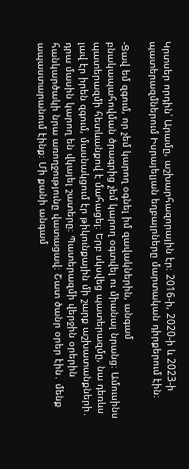Կրտսեր որդին՝ Արամը, աշխարհազորային էր։ 2016-ի, 2020-ի և 2023-ի պատերազմներում Իսրայելյան եղբայրները մարտական դիրքերում էին։

-Ցավ եմ զգում, որ չեմ կարող օգնել իմ զավակներին, անգամ բնակապահովման ծրագրից չեմ կարող օգտվել ու միանալ նրանց։ Ամուսինս պատերազմի հետևանքով է մահացել։ Երբ սկսվեց պատերազմը, նա դեռևս լավ էր իրեն զգում, մասնակցում էր թիկունքային մի շարք աշխատանքների․ դրա մասին կարող են վկայել շատերը։ Պատերազմի վերջին օրերին հանկարծակի նրա առողջությունը վատացավ։ Շատ ծանր օրեր էին․ մենք ապաստարանում էինք։ Մի քանի անգամ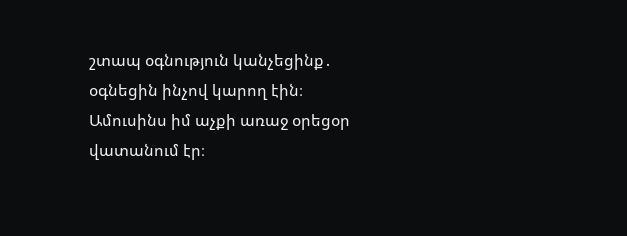շտապ օգնություն կանչեցինք․ օգնեցին ինչով կարող էին։ Ամուսինս իմ աչքի առաջ օրեցօր վատանում էր։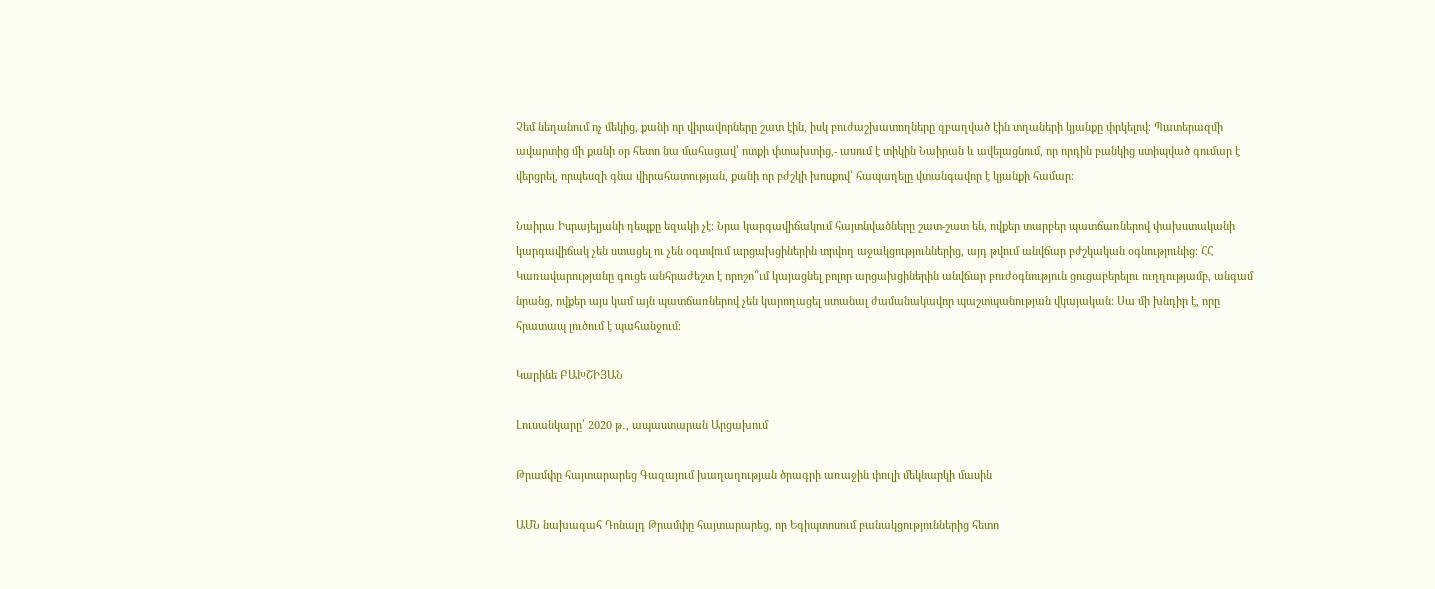Չեմ նեղանում ոչ մեկից, քանի որ վիրավորները շատ էին, իսկ բուժաշխատողները զբաղված էին տղաների կյանքը փրկելով։ Պատերազմի ավարտից մի քանի օր հետո նա մահացավ՝ ոտքի փտախտից,- ասում է տիկին Նաիրան և ավելացնում, որ որդին բանկից ստիպված գումար է վերցրել, որպեսզի գնա վիրահատության, քանի որ բժշկի խոսքով՝ հապաղելը վտանգավոր է կյանքի համար։

Նաիրա Իսրայելյանի դեպքը եզակի չէ։ Նրա կարգավիճակում հայտնվածները շատ-շատ են, ովքեր տարբեր պատճառներով փախստականի կարգավիճակ չեն ստացել ու չեն օգտվում արցախցիներին տրվող աջակցություններից, այդ թվում անվճար բժշկական օգնությունից։ ՀՀ Կառավարությանը գուցե անհրաժեշտ է որոշո՞ւմ կայացնել բոլոր արցախցիներին անվճար բուժօգնություն ցուցաբերելու ուղղությամբ, անգամ նրանց, ովքեր այս կամ այն պատճառներով չեն կարողացել ստանալ ժամանակավոր պաշտպանության վկայական։ Սա մի խնդիր է, որը հրատապ լուծում է պահանջում։

Կարինե ԲԱԽՇԻՅԱՆ

Լուսանկարը՝ 2020 թ․, ապաստարան Արցախում

Թրամփը հայտարարեց Գազայում խաղաղության ծրագրի առաջին փուլի մեկնարկի մասին

ԱՄՆ նախագահ Դոնալդ Թրամփը հայտարարեց, որ Եգիպտոսում բանակցություններից հետո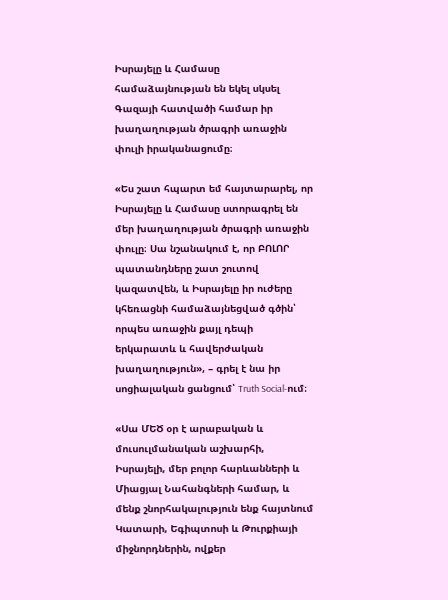Իսրայելը և Համասը համաձայնության են եկել սկսել Գազայի հատվածի համար իր խաղաղության ծրագրի առաջին փուլի իրականացումը։

«Ես շատ հպարտ եմ հայտարարել, որ Իսրայելը և Համասը ստորագրել են մեր խաղաղության ծրագրի առաջին փուլը։ Սա նշանակում է, որ ԲՈԼՈՐ պատանդները շատ շուտով կազատվեն, և Իսրայելը իր ուժերը կհեռացնի համաձայնեցված գծին՝ որպես առաջին քայլ դեպի երկարատև և հավերժական խաղաղություն», – գրել է նա իր սոցիալական ցանցում՝ Truth Social-ում։

«Սա ՄԵԾ օր է արաբական և մուսուլմանական աշխարհի, Իսրայելի, մեր բոլոր հարևանների և Միացյալ Նահանգների համար, և մենք շնորհակալություն ենք հայտնում Կատարի, Եգիպտոսի և Թուրքիայի միջնորդներին, ովքեր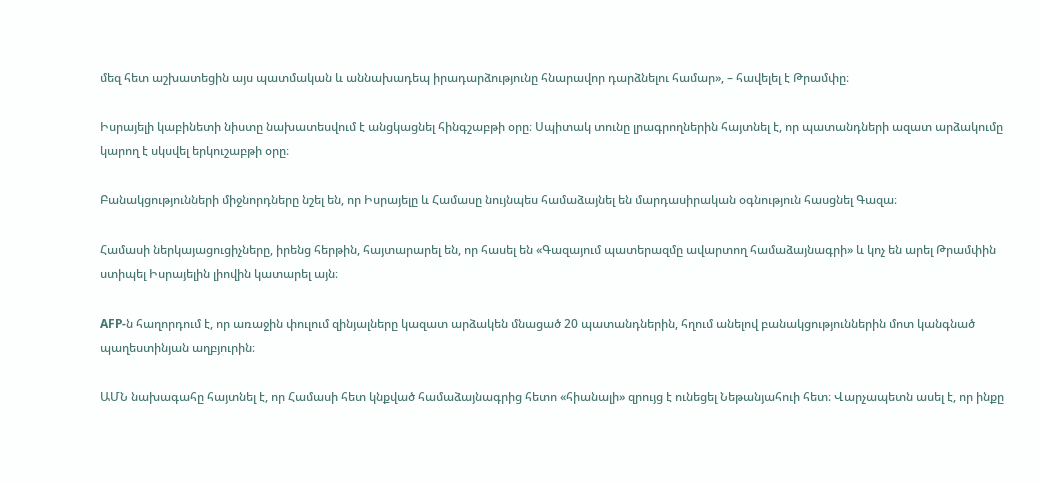մեզ հետ աշխատեցին այս պատմական և աննախադեպ իրադարձությունը հնարավոր դարձնելու համար», – հավելել է Թրամփը։

Իսրայելի կաբինետի նիստը նախատեսվում է անցկացնել հինգշաբթի օրը։ Սպիտակ տունը լրագրողներին հայտնել է, որ պատանդների ազատ արձակումը կարող է սկսվել երկուշաբթի օրը։

Բանակցությունների միջնորդները նշել են, որ Իսրայելը և Համասը նույնպես համաձայնել են մարդասիրական օգնություն հասցնել Գազա։

Համասի ներկայացուցիչները, իրենց հերթին, հայտարարել են, որ հասել են «Գազայում պատերազմը ավարտող համաձայնագրի» և կոչ են արել Թրամփին ստիպել Իսրայելին լիովին կատարել այն։

AFP-ն հաղորդում է, որ առաջին փուլում զինյալները կազատ արձակեն մնացած 20 պատանդներին, հղում անելով բանակցություններին մոտ կանգնած պաղեստինյան աղբյուրին։

ԱՄՆ նախագահը հայտնել է, որ Համասի հետ կնքված համաձայնագրից հետո «հիանալի» զրույց է ունեցել Նեթանյահուի հետ։ Վարչապետն ասել է, որ ինքը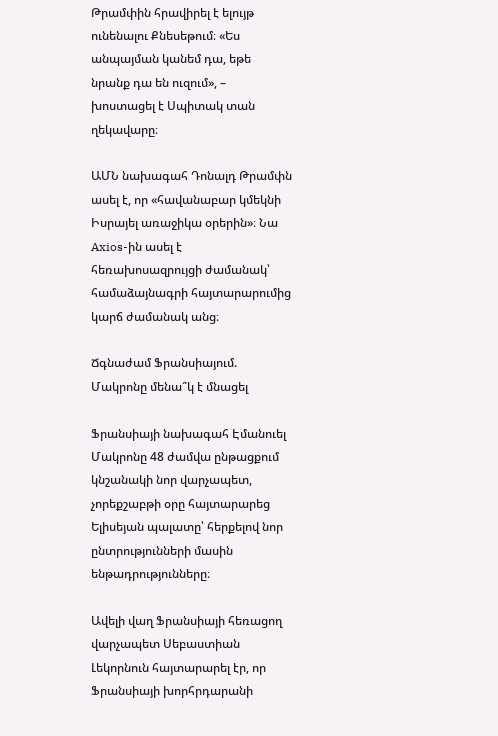Թրամփին հրավիրել է ելույթ ունենալու Քնեսեթում։ «Ես անպայման կանեմ դա, եթե նրանք դա են ուզում», – խոստացել է Սպիտակ տան ղեկավարը։

ԱՄՆ նախագահ Դոնալդ Թրամփն ասել է, որ «հավանաբար կմեկնի Իսրայել առաջիկա օրերին»։ Նա Axios-ին ասել է հեռախոսազրույցի ժամանակ՝ համաձայնագրի հայտարարումից կարճ ժամանակ անց։

Ճգնաժամ Ֆրանսիայում. Մակրոնը մենա՞կ է մնացել

Ֆրանսիայի նախագահ Էմանուել Մակրոնը 48 ժամվա ընթացքում կնշանակի նոր վարչապետ, չորեքշաբթի օրը հայտարարեց Ելիսեյան պալատը՝ հերքելով նոր ընտրությունների մասին ենթադրությունները։

Ավելի վաղ Ֆրանսիայի հեռացող վարչապետ Սեբաստիան Լեկորնուն հայտարարել էր, որ Ֆրանսիայի խորհրդարանի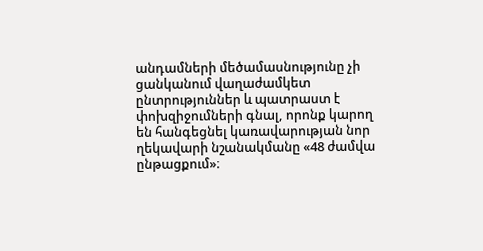անդամների մեծամասնությունը չի ցանկանում վաղաժամկետ ընտրություններ և պատրաստ է փոխզիջումների գնալ, որոնք կարող են հանգեցնել կառավարության նոր ղեկավարի նշանակմանը «48 ժամվա ընթացքում»։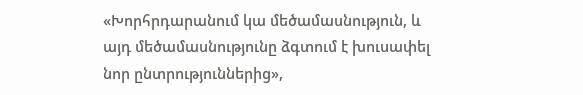«Խորհրդարանում կա մեծամասնություն, և այդ մեծամասնությունը ձգտում է խուսափել նոր ընտրություններից»,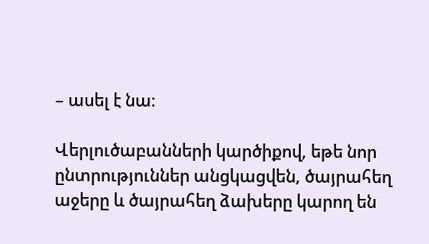– ասել է նա։

Վերլուծաբանների կարծիքով, եթե նոր ընտրություններ անցկացվեն, ծայրահեղ աջերը և ծայրահեղ ձախերը կարող են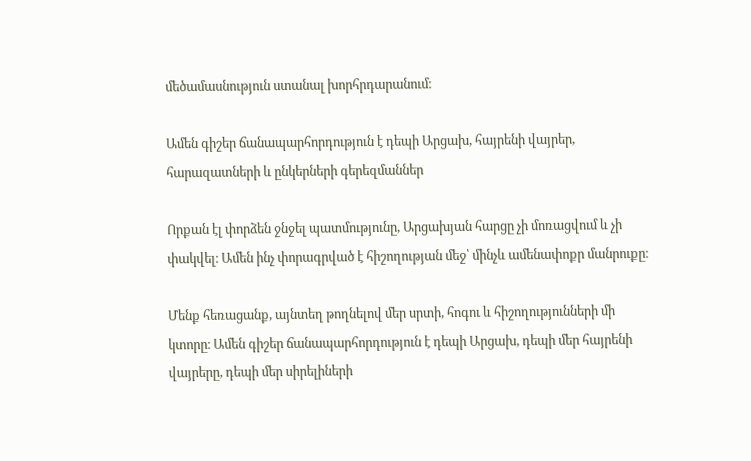մեծամասնություն ստանալ խորհրդարանում։

Ամեն գիշեր ճանապարհորդություն է դեպի Արցախ, հայրենի վայրեր, հարազատների և ընկերների գերեզմաններ

Որքան էլ փորձեն ջնջել պատմությունը, Արցախյան հարցը չի մոռացվում և չի փակվել։ Ամեն ինչ փորագրված է հիշողության մեջ՝ մինչև ամենափոքր մանրուքը։

Մենք հեռացանք, այնտեղ թողնելով մեր սրտի, հոգու և հիշողությունների մի կտորը։ Ամեն գիշեր ճանապարհորդություն է դեպի Արցախ, դեպի մեր հայրենի վայրերը, դեպի մեր սիրելիների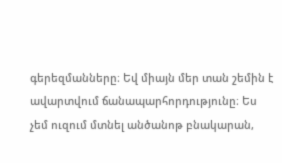գերեզմանները։ Եվ միայն մեր տան շեմին է ավարտվում ճանապարհորդությունը։ Ես չեմ ուզում մտնել անծանոթ բնակարան,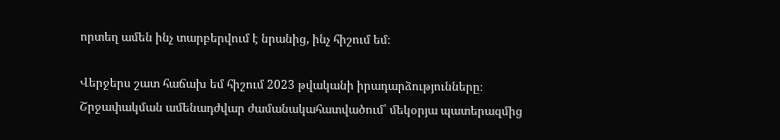որտեղ ամեն ինչ տարբերվում է նրանից, ինչ հիշում եմ։

Վերջերս շատ հաճախ եմ հիշում 2023 թվականի իրադարձությունները։ Շրջափակման ամենադժվար ժամանակահատվածում՝ մեկօրյա պատերազմից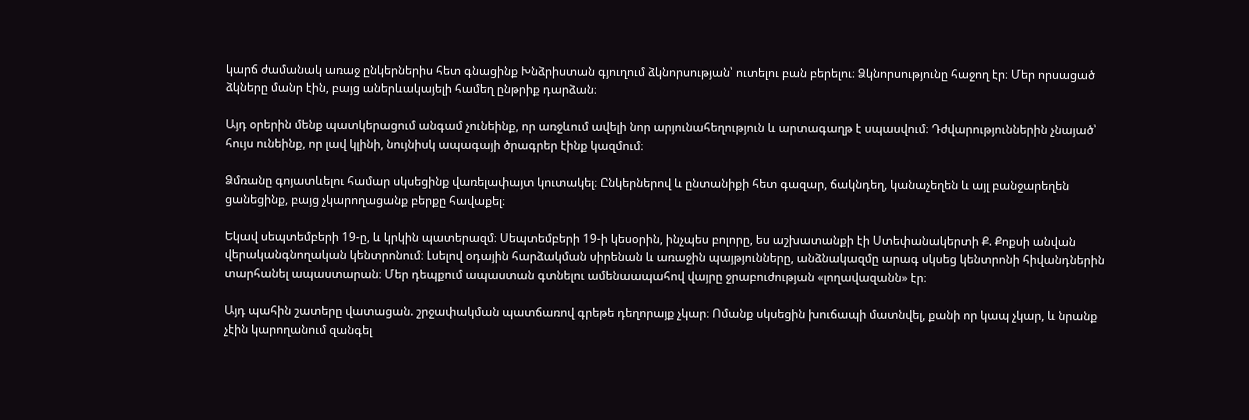կարճ ժամանակ առաջ ընկերներիս հետ գնացինք Խնձրիստան գյուղում ձկնորսության՝ ուտելու բան բերելու։ Ձկնորսությունը հաջող էր։ Մեր որսացած ձկները մանր էին, բայց աներևակայելի համեղ ընթրիք դարձան։

Այդ օրերին մենք պատկերացում անգամ չունեինք, որ առջևում ավելի նոր արյունահեղություն և արտագաղթ է սպասվում։ Դժվարություններին չնայած՝ հույս ունեինք, որ լավ կլինի, նույնիսկ ապագայի ծրագրեր էինք կազմում։

Ձմռանը գոյատևելու համար սկսեցինք վառելափայտ կուտակել։ Ընկերներով և ընտանիքի հետ գազար, ճակնդեղ, կանաչեղեն և այլ բանջարեղեն ցանեցինք, բայց չկարողացանք բերքը հավաքել։

Եկավ սեպտեմբերի 19-ը, և կրկին պատերազմ։ Սեպտեմբերի 19-ի կեսօրին, ինչպես բոլորը, ես աշխատանքի էի Ստեփանակերտի Ք. Քոքսի անվան վերականգնողական կենտրոնում։ Լսելով օդային հարձակման սիրենան և առաջին պայթյունները, անձնակազմը արագ սկսեց կենտրոնի հիվանդներին տարհանել ապաստարան։ Մեր դեպքում ապաստան գտնելու ամենաապահով վայրը ջրաբուժության «լողավազանն» էր։

Այդ պահին շատերը վատացան. շրջափակման պատճառով գրեթե դեղորայք չկար։ Ոմանք սկսեցին խուճապի մատնվել, քանի որ կապ չկար, և նրանք չէին կարողանում զանգել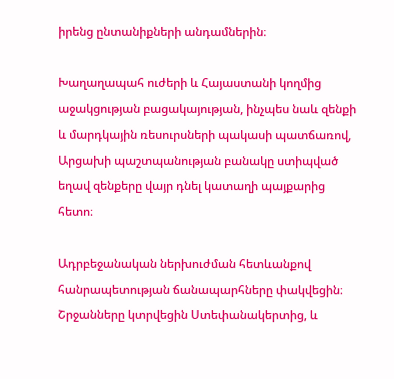իրենց ընտանիքների անդամներին։

Խաղաղապահ ուժերի և Հայաստանի կողմից աջակցության բացակայության, ինչպես նաև զենքի և մարդկային ռեսուրսների պակասի պատճառով, Արցախի պաշտպանության բանակը ստիպված եղավ զենքերը վայր դնել կատաղի պայքարից հետո։

Ադրբեջանական ներխուժման հետևանքով հանրապետության ճանապարհները փակվեցին։ Շրջանները կտրվեցին Ստեփանակերտից, և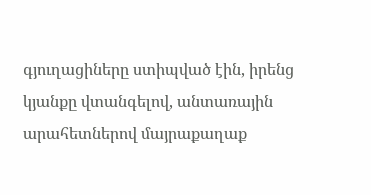գյուղացիները ստիպված էին, իրենց կյանքը վտանգելով, անտառային արահետներով մայրաքաղաք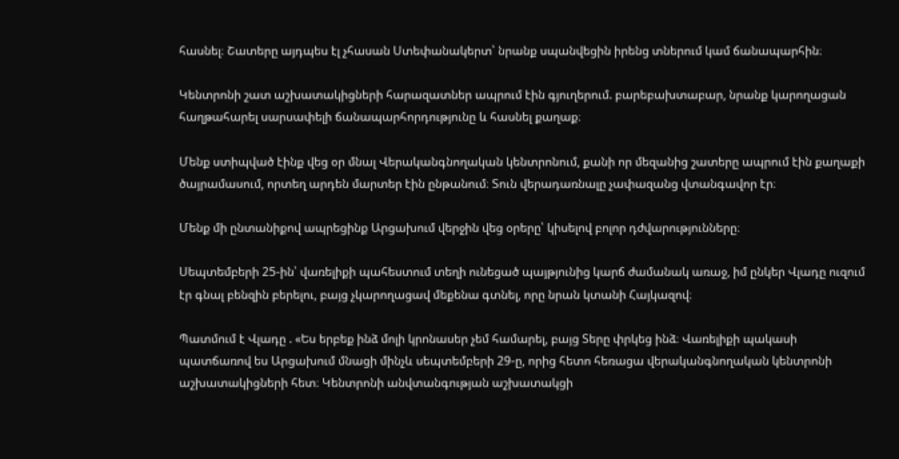հասնել։ Շատերը այդպես էլ չհասան Ստեփանակերտ՝ նրանք սպանվեցին իրենց տներում կամ ճանապարհին։

Կենտրոնի շատ աշխատակիցների հարազատներ ապրում էին գյուղերում. բարեբախտաբար, նրանք կարողացան հաղթահարել սարսափելի ճանապարհորդությունը և հասնել քաղաք։

Մենք ստիպված էինք վեց օր մնալ Վերականգնողական կենտրոնում, քանի որ մեզանից շատերը ապրում էին քաղաքի ծայրամասում, որտեղ արդեն մարտեր էին ընթանում։ Տուն վերադառնալը չափազանց վտանգավոր էր։

Մենք մի ընտանիքով ապրեցինք Արցախում վերջին վեց օրերը՝ կիսելով բոլոր դժվարությունները։

Սեպտեմբերի 25-ին՝ վառելիքի պահեստում տեղի ունեցած պայթյունից կարճ ժամանակ առաջ, իմ ընկեր Վլադը ուզում էր գնալ բենզին բերելու, բայց չկարողացավ մեքենա գտնել, որը նրան կտանի Հայկազով։

Պատմում է Վլադը . «Ես երբեք ինձ մոլի կրոնասեր չեմ համարել, բայց Տերը փրկեց ինձ։ Վառելիքի պակասի պատճառով ես Արցախում մնացի մինչև սեպտեմբերի 29-ը, որից հետո հեռացա վերականգնողական կենտրոնի աշխատակիցների հետ։ Կենտրոնի անվտանգության աշխատակցի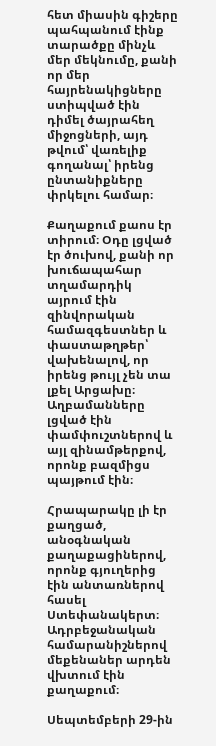հետ միասին գիշերը պահպանում էինք տարածքը մինչև մեր մեկնումը, քանի որ մեր հայրենակիցները ստիպված էին դիմել ծայրահեղ միջոցների, այդ թվում՝ վառելիք գողանալ՝ իրենց ընտանիքները փրկելու համար։

Քաղաքում քաոս էր տիրում։ Օդը լցված էր ծուխով, քանի որ խուճապահար տղամարդիկ այրում էին զինվորական համազգեստներ և փաստաթղթեր՝ վախենալով, որ իրենց թույլ չեն տա լքել Արցախը։ Աղբամանները լցված էին փամփուշտներով և այլ զինամթերքով, որոնք բազմիցս պայթում էին։

Հրապարակը լի էր քաղցած, անօգնական քաղաքացիներով, որոնք գյուղերից էին անտառներով հասել Ստեփանակերտ։ Ադրբեջանական համարանիշներով մեքենաներ արդեն վխտում էին քաղաքում։

Սեպտեմբերի 29-ին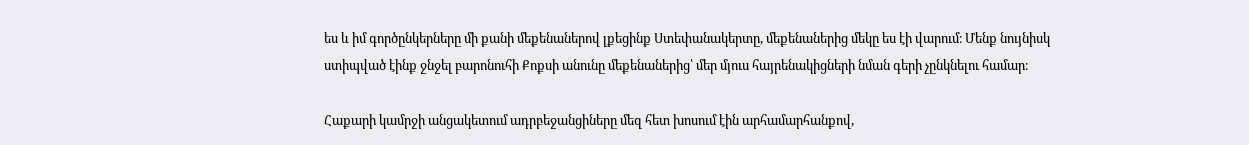ես և իմ գործընկերները մի քանի մեքենաներով լքեցինք Ստեփանակերտը, մեքենաներից մեկը ես էի վարում։ Մենք նույնիսկ ստիպված էինք ջնջել բարոնուհի Քոքսի անունը մեքենաներից՝ մեր մյուս հայրենակիցների նման գերի չընկնելու համար։

Հաքարի կամրջի անցակետում ադրբեջանցիները մեզ հետ խոսում էին արհամարհանքով,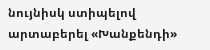նույնիսկ ստիպելով արտաբերել «Խանքենդի»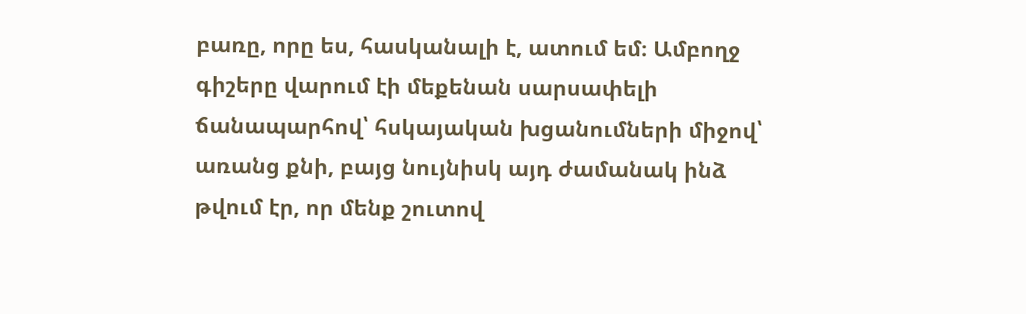բառը, որը ես, հասկանալի է, ատում եմ։ Ամբողջ գիշերը վարում էի մեքենան սարսափելի ճանապարհով՝ հսկայական խցանումների միջով՝ առանց քնի, բայց նույնիսկ այդ ժամանակ ինձ թվում էր, որ մենք շուտով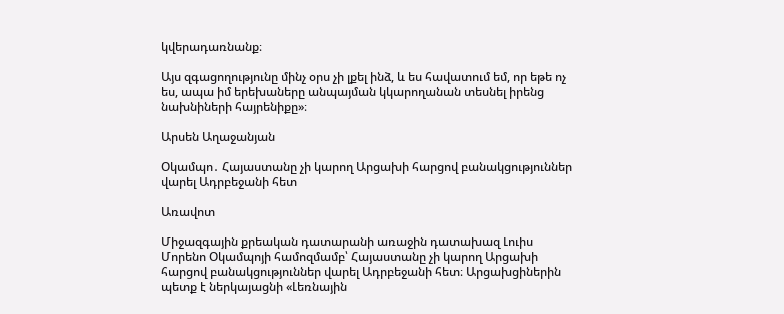կվերադառնանք։

Այս զգացողությունը մինչ օրս չի լքել ինձ, և ես հավատում եմ, որ եթե ոչ ես, ապա իմ երեխաները անպայման կկարողանան տեսնել իրենց նախնիների հայրենիքը»։

Արսեն Աղաջանյան

Օկամպո․ Հայաստանը չի կարող Արցախի հարցով բանակցություններ վարել Ադրբեջանի հետ

Առավոտ

Միջազգային քրեական դատարանի առաջին դատախազ Լուիս Մորենո Օկամպոյի համոզմամբ՝ Հայաստանը չի կարող Արցախի հարցով բանակցություններ վարել Ադրբեջանի հետ։ Արցախցիներին պետք է ներկայացնի «Լեռնային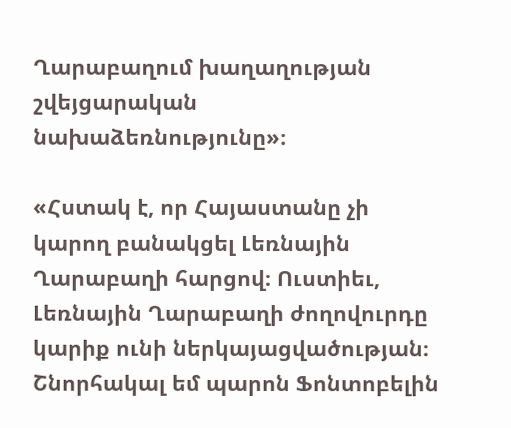Ղարաբաղում խաղաղության շվեյցարական նախաձեռնությունը»։

«Հստակ է, որ Հայաստանը չի կարող բանակցել Լեռնային Ղարաբաղի հարցով։ Ուստիեւ, Լեռնային Ղարաբաղի ժողովուրդը կարիք ունի ներկայացվածության։ Շնորհակալ եմ պարոն Ֆոնտոբելին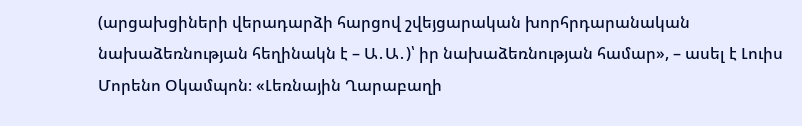(արցախցիների վերադարձի հարցով շվեյցարական խորհրդարանական նախաձեռնության հեղինակն է – Ա․Ա․)՝ իր նախաձեռնության համար», – ասել է Լուիս Մորենո Օկամպոն։ «Լեռնային Ղարաբաղի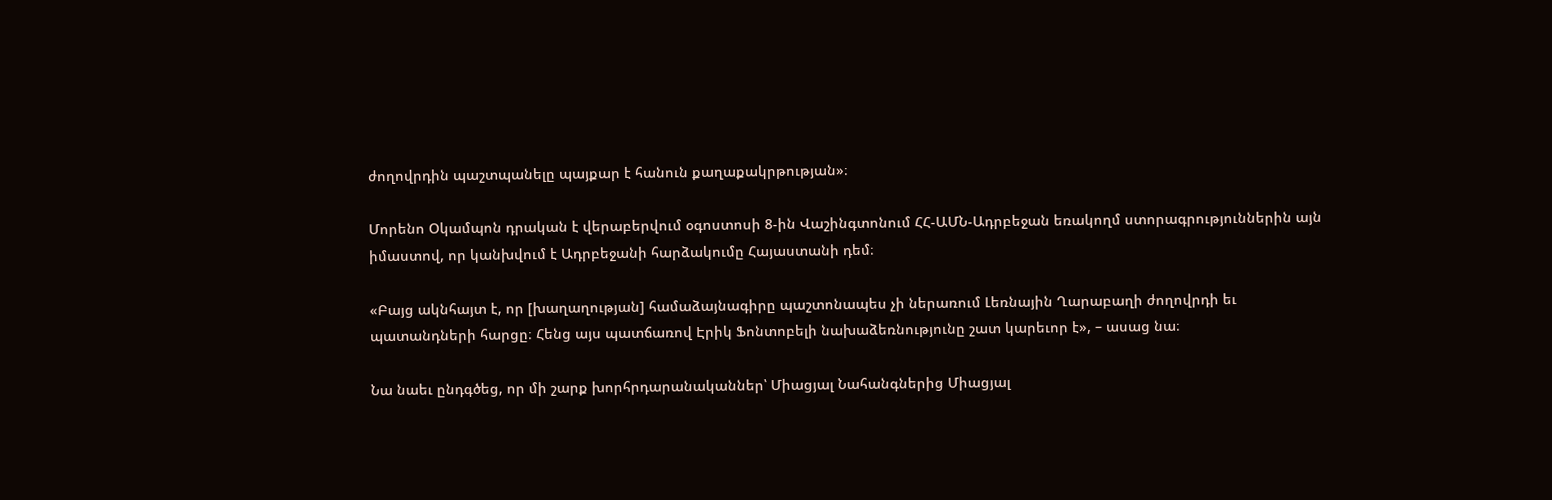ժողովրդին պաշտպանելը պայքար է հանուն քաղաքակրթության»։

Մորենո Օկամպոն դրական է վերաբերվում օգոստոսի 8-ին Վաշինգտոնում ՀՀ-ԱՄՆ-Ադրբեջան եռակողմ ստորագրություններին այն իմաստով, որ կանխվում է Ադրբեջանի հարձակումը Հայաստանի դեմ։

«Բայց ակնհայտ է, որ [խաղաղության] համաձայնագիրը պաշտոնապես չի ներառում Լեռնային Ղարաբաղի ժողովրդի եւ պատանդների հարցը։ Հենց այս պատճառով Էրիկ Ֆոնտոբելի նախաձեռնությունը շատ կարեւոր է», – ասաց նա։

Նա նաեւ ընդգծեց, որ մի շարք խորհրդարանականներ՝ Միացյալ Նահանգներից Միացյալ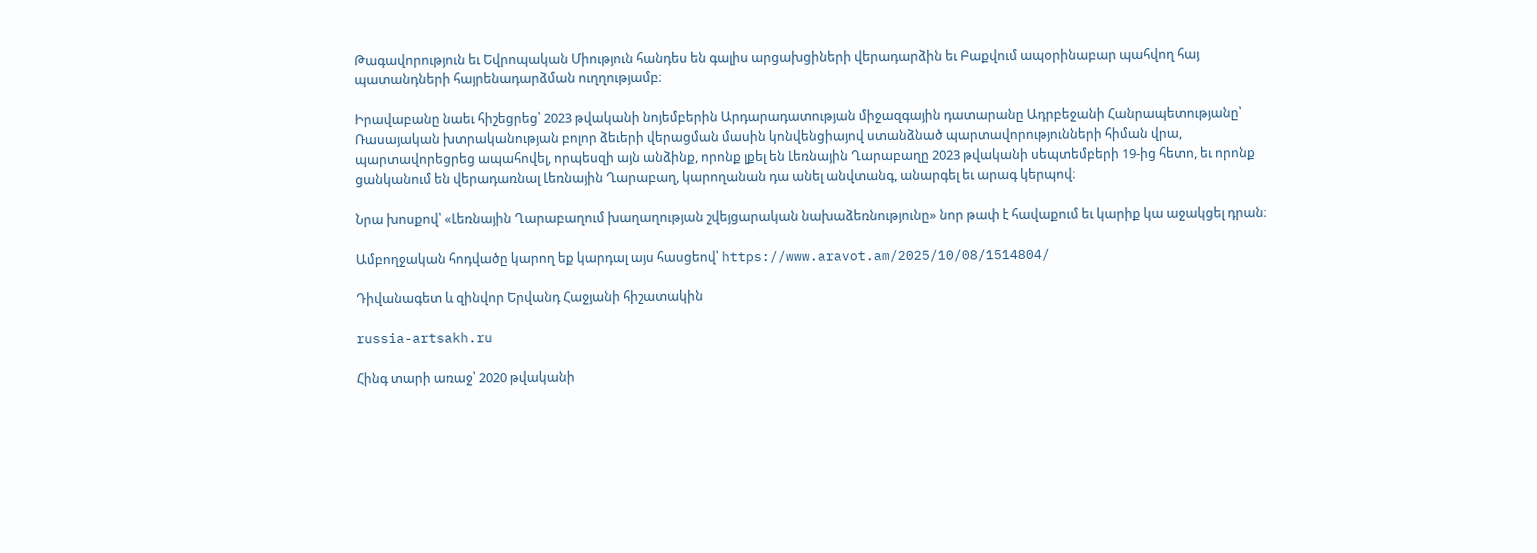Թագավորություն եւ Եվրոպական Միություն հանդես են գալիս արցախցիների վերադարձին եւ Բաքվում ապօրինաբար պահվող հայ պատանդների հայրենադարձման ուղղությամբ։

Իրավաբանը նաեւ հիշեցրեց՝ 2023 թվականի նոյեմբերին Արդարադատության միջազգային դատարանը Ադրբեջանի Հանրապետությանը՝ Ռասայական խտրականության բոլոր ձեւերի վերացման մասին կոնվենցիայով ստանձնած պարտավորությունների հիման վրա, պարտավորեցրեց ապահովել, որպեսզի այն անձինք, որոնք լքել են Լեռնային Ղարաբաղը 2023 թվականի սեպտեմբերի 19-ից հետո, եւ որոնք ցանկանում են վերադառնալ Լեռնային Ղարաբաղ, կարողանան դա անել անվտանգ, անարգել եւ արագ կերպով։

Նրա խոսքով՝ «Լեռնային Ղարաբաղում խաղաղության շվեյցարական նախաձեռնությունը» նոր թափ է հավաքում եւ կարիք կա աջակցել դրան։

Ամբողջական հոդվածը կարող եք կարդալ այս հասցեով՝ https://www.aravot.am/2025/10/08/1514804/

Դիվանագետ և զինվոր Երվանդ Հաջյանի հիշատակին

russia-artsakh.ru

Հինգ տարի առաջ՝ 2020 թվականի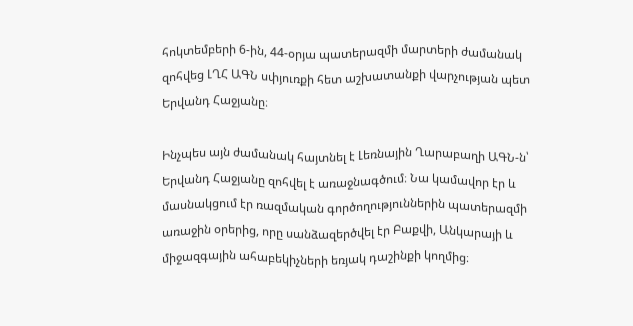հոկտեմբերի 6-ին, 44-օրյա պատերազմի մարտերի ժամանակ զոհվեց ԼՂՀ ԱԳՆ սփյուռքի հետ աշխատանքի վարչության պետ Երվանդ Հաջյանը։

Ինչպես այն ժամանակ հայտնել է Լեռնային Ղարաբաղի ԱԳՆ-ն՝ Երվանդ Հաջյանը զոհվել է առաջնագծում։ Նա կամավոր էր և մասնակցում էր ռազմական գործողություններին պատերազմի առաջին օրերից, որը սանձազերծվել էր Բաքվի, Անկարայի և միջազգային ահաբեկիչների եռյակ դաշինքի կողմից։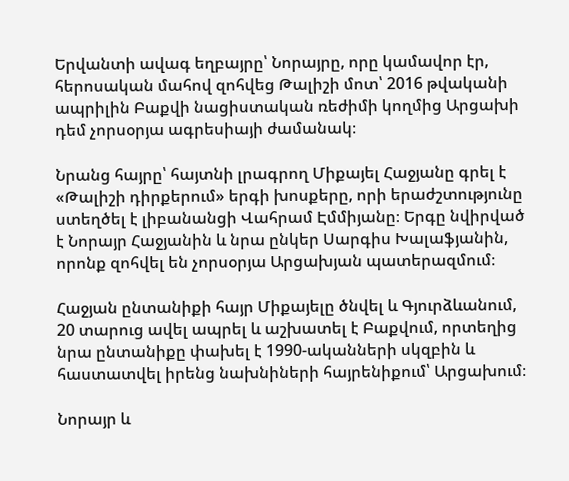Երվանտի ավագ եղբայրը՝ Նորայրը, որը կամավոր էր, հերոսական մահով զոհվեց Թալիշի մոտ՝ 2016 թվականի ապրիլին Բաքվի նացիստական ռեժիմի կողմից Արցախի դեմ չորսօրյա ագրեսիայի ժամանակ։

Նրանց հայրը՝ հայտնի լրագրող Միքայել Հաջյանը գրել է «Թալիշի դիրքերում» երգի խոսքերը, որի երաժշտությունը ստեղծել է լիբանանցի Վահրամ Էմմիյանը։ Երգը նվիրված է Նորայր Հաջյանին և նրա ընկեր Սարգիս Խալաֆյանին, որոնք զոհվել են չորսօրյա Արցախյան պատերազմում։

Հաջյան ընտանիքի հայր Միքայելը ծնվել և Գյուրձևանում, 20 տարուց ավել ապրել և աշխատել է Բաքվում, որտեղից նրա ընտանիքը փախել է 1990-ականների սկզբին և հաստատվել իրենց նախնիների հայրենիքում՝ Արցախում։

Նորայր և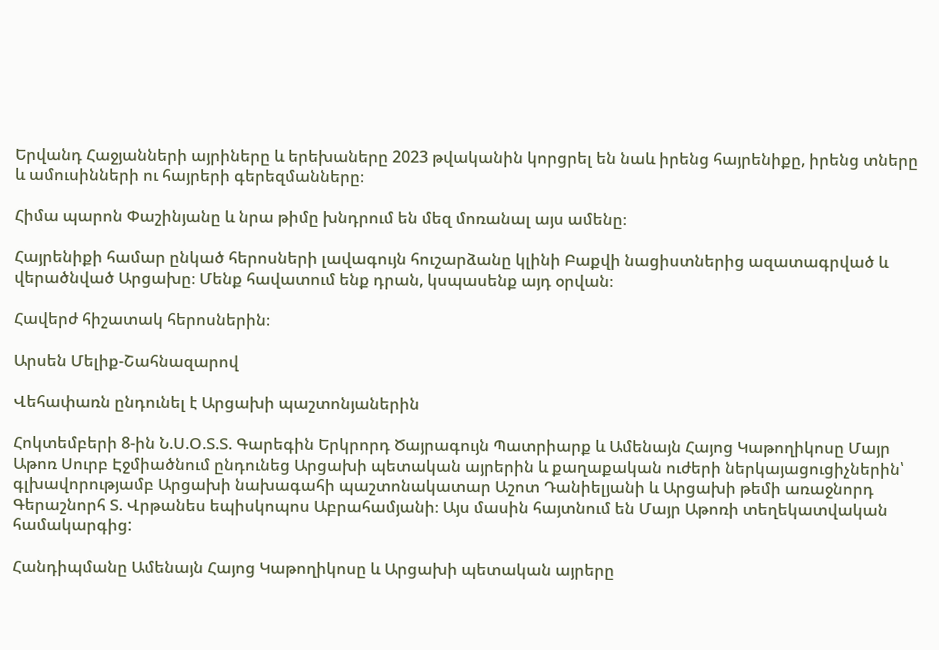Երվանդ Հաջյանների այրիները և երեխաները 2023 թվականին կորցրել են նաև իրենց հայրենիքը, իրենց տները և ամուսինների ու հայրերի գերեզմանները։

Հիմա պարոն Փաշինյանը և նրա թիմը խնդրում են մեզ մոռանալ այս ամենը։

Հայրենիքի համար ընկած հերոսների լավագույն հուշարձանը կլինի Բաքվի նացիստներից ազատագրված և վերածնված Արցախը։ Մենք հավատում ենք դրան, կսպասենք այդ օրվան։

Հավերժ հիշատակ հերոսներին։

Արսեն Մելիք-Շահնազարով

Վեհափառն ընդունել է Արցախի պաշտոնյաներին

Հոկտեմբերի 8-ին Ն.Ս.Օ.Տ.Տ. Գարեգին Երկրորդ Ծայրագույն Պատրիարք և Ամենայն Հայոց Կաթողիկոսը Մայր Աթոռ Սուրբ Էջմիածնում ընդունեց Արցախի պետական այրերին և քաղաքական ուժերի ներկայացուցիչներին՝ գլխավորությամբ Արցախի նախագահի պաշտոնակատար Աշոտ Դանիելյանի և Արցախի թեմի առաջնորդ Գերաշնորհ Տ. Վրթանես եպիսկոպոս Աբրահամյանի։ Այս մասին հայտնում են Մայր Աթոռի տեղեկատվական համակարգից:

Հանդիպմանը Ամենայն Հայոց Կաթողիկոսը և Արցախի պետական այրերը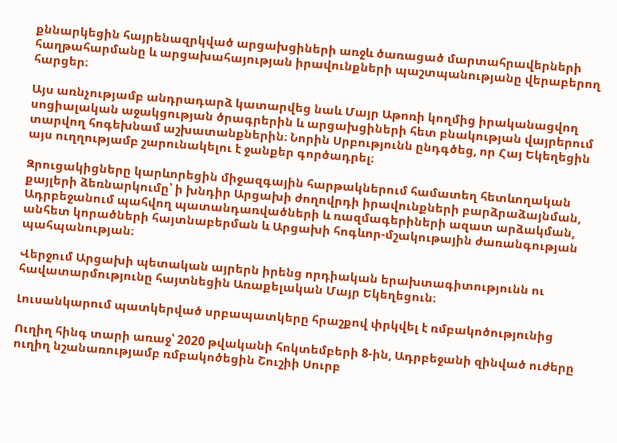քննարկեցին հայրենազրկված արցախցիների առջև ծառացած մարտահրավերների հաղթահարմանը և արցախահայության իրավունքների պաշտպանությանը վերաբերող հարցեր։

Այս առնչությամբ անդրադարձ կատարվեց նաև Մայր Աթոռի կողմից իրականացվող սոցիալական աջակցության ծրագրերին և արցախցիների հետ բնակության վայրերում տարվող հոգեխնամ աշխատանքներին։ Նորին Սրբությունն ընդգծեց, որ Հայ Եկեղեցին այս ուղղությամբ շարունակելու է ջանքեր գործադրել։

Զրուցակիցները կարևորեցին միջազգային հարթակներում համատեղ հետևողական քայլերի ձեռնարկումը՝ ի խնդիր Արցախի ժողովրդի իրավունքների բարձրաձայնման, Ադրբեջանում պահվող պատանդառվածների և ռազմագերիների ազատ արձակման, անհետ կորածների հայտնաբերման և Արցախի հոգևոր-մշակութային ժառանգության պահպանության։

Վերջում Արցախի պետական այրերն իրենց որդիական երախտագիտությունն ու հավատարմությունը հայտնեցին Առաքելական Մայր Եկեղեցուն։

Լուսանկարում պատկերված սրբապատկերը հրաշքով փրկվել է ռմբակոծությունից

Ուղիղ հինգ տարի առաջ՝ 2020 թվականի հոկտեմբերի 8-ին, Ադրբեջանի զինված ուժերը ուղիղ նշանառությամբ ռմբակոծեցին Շուշիի Սուրբ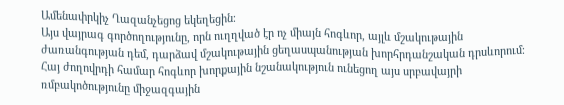Ամենափրկիչ Ղազանչեցոց եկեղեցին։
Այս վայրագ գործողությունը, որն ուղղված էր ոչ միայն հոգևոր, այլև մշակութային ժառանգության դեմ, դարձավ մշակութային ցեղասպանության խորհրդանշական դրսևորում։
Հայ ժողովրդի համար հոգևոր խորքային նշանակություն ունեցող այս սրբավայրի ռմբակոծությունը միջազգային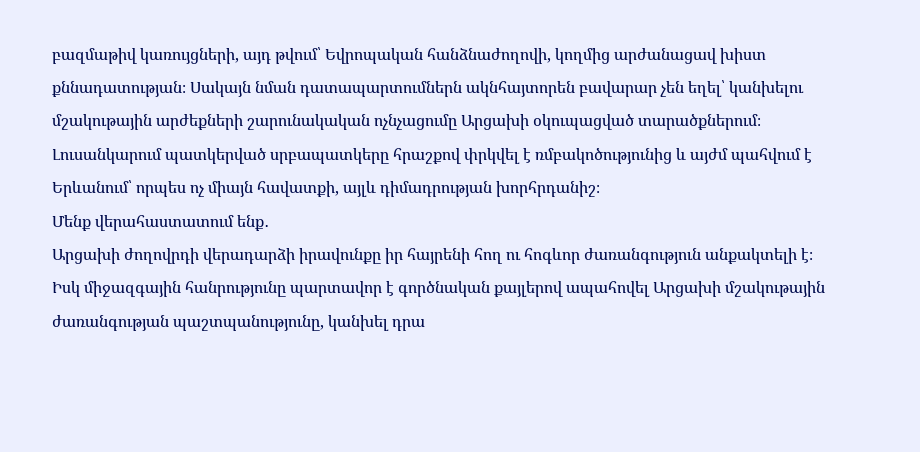բազմաթիվ կառույցների, այդ թվում՝ Եվրոպական հանձնաժողովի, կողմից արժանացավ խիստ քննադատության։ Սակայն նման դատապարտումներն ակնհայտորեն բավարար չեն եղել՝ կանխելու մշակութային արժեքների շարունակական ոչնչացումը Արցախի օկուպացված տարածքներում։
Լուսանկարում պատկերված սրբապատկերը հրաշքով փրկվել է ռմբակոծությունից և այժմ պահվում է Երևանում՝ որպես ոչ միայն հավատքի, այլև դիմադրության խորհրդանիշ։
Մենք վերահաստատում ենք․
Արցախի ժողովրդի վերադարձի իրավունքը իր հայրենի հող ու հոգևոր ժառանգություն անքակտելի է։
Իսկ միջազգային հանրությունը պարտավոր է գործնական քայլերով ապահովել Արցախի մշակութային ժառանգության պաշտպանությունը, կանխել դրա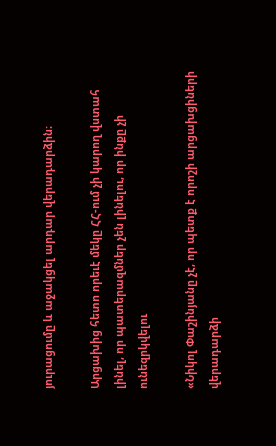յուրացումը և աջակցել արդար վերադարձին։

Արցախից հետո որեւէ մեկը ՀՀ-ում չի կարող վստահ լինել, որ պատերազմներ չեն լինելու, որ ինքը չի ունեզրկվելու

«Նիկոլ Փաշինյանը չէ, որ պետք է որոշի արցախցիների վերադարձի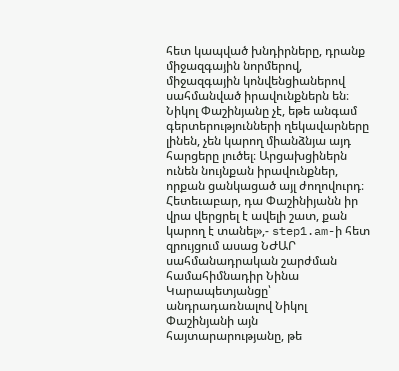հետ կապված խնդիրները, դրանք միջազգային նորմերով, միջազգային կոնվենցիաներով սահմանված իրավունքներն են։ Նիկոլ Փաշինյանը չէ, եթե անգամ գերտերությունների ղեկավարները լինեն, չեն կարող միանձնյա այդ հարցերը լուծել։ Արցախցիներն ունեն նույնքան իրավունքներ, որքան ցանկացած այլ ժողովուրդ։ Հետեւաբար, դա Փաշինիյանն իր վրա վերցրել է ավելի շատ, քան կարող է տանել»,- step1.am-ի հետ զրույցում ասաց ՆԺԱՐ սահմանադրական շարժման համահիմնադիր Նինա Կարապետյանցը՝ անդրադառնալով Նիկոլ Փաշինյանի այն հայտարարությանը, թե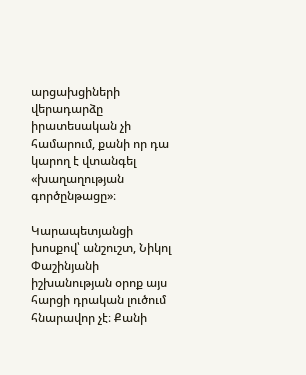արցախցիների վերադարձը իրատեսական չի համարում, քանի որ դա կարող է վտանգել «խաղաղության գործընթացը»։

Կարապետյանցի խոսքով՝ անշուշտ, Նիկոլ Փաշինյանի իշխանության օրոք այս հարցի դրական լուծում հնարավոր չէ։ Քանի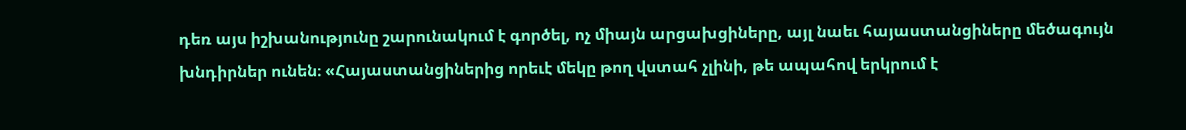դեռ այս իշխանությունը շարունակում է գործել, ոչ միայն արցախցիները, այլ նաեւ հայաստանցիները մեծագույն խնդիրներ ունեն։ «Հայաստանցիներից որեւէ մեկը թող վստահ չլինի, թե ապահով երկրում է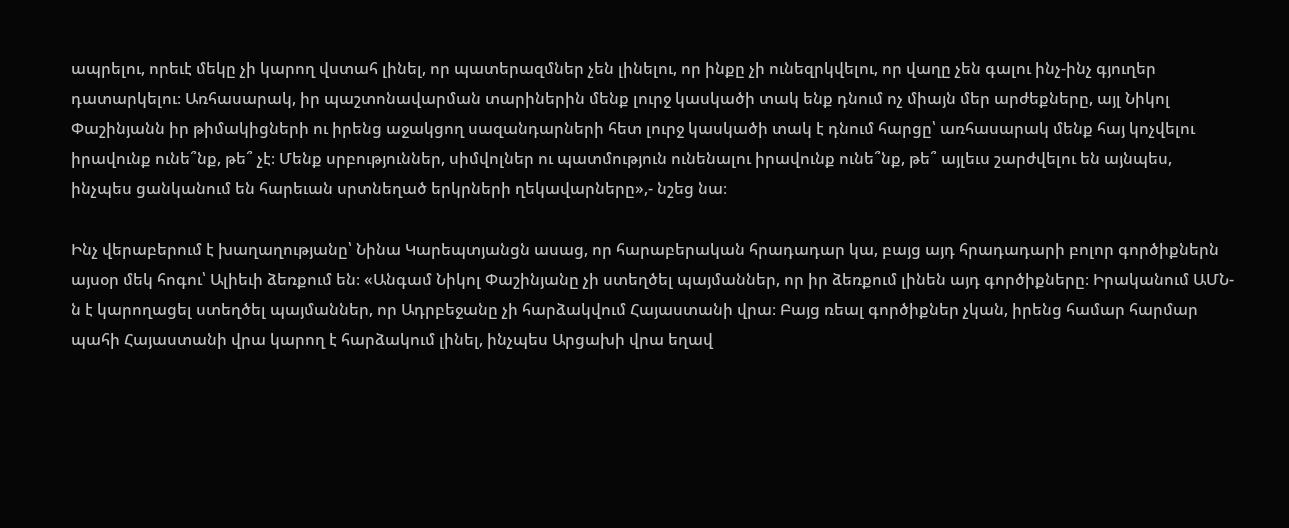ապրելու, որեւէ մեկը չի կարող վստահ լինել, որ պատերազմներ չեն լինելու, որ ինքը չի ունեզրկվելու, որ վաղը չեն գալու ինչ-ինչ գյուղեր դատարկելու։ Առհասարակ, իր պաշտոնավարման տարիներին մենք լուրջ կասկածի տակ ենք դնում ոչ միայն մեր արժեքները, այլ Նիկոլ Փաշինյանն իր թիմակիցների ու իրենց աջակցող սազանդարների հետ լուրջ կասկածի տակ է դնում հարցը՝ առհասարակ մենք հայ կոչվելու իրավունք ունե՞նք, թե՞ չէ։ Մենք սրբություններ, սիմվոլներ ու պատմություն ունենալու իրավունք ունե՞նք, թե՞ այլեւս շարժվելու են այնպես, ինչպես ցանկանում են հարեւան սրտնեղած երկրների ղեկավարները»,- նշեց նա։

Ինչ վերաբերում է խաղաղությանը՝ Նինա Կարեպտյանցն ասաց, որ հարաբերական հրադադար կա, բայց այդ հրադադարի բոլոր գործիքներն այսօր մեկ հոգու՝ Ալիեւի ձեռքում են։ «Անգամ Նիկոլ Փաշինյանը չի ստեղծել պայմաններ, որ իր ձեռքում լինեն այդ գործիքները։ Իրականում ԱՄՆ-ն է կարողացել ստեղծել պայմաններ, որ Ադրբեջանը չի հարձակվում Հայաստանի վրա։ Բայց ռեալ գործիքներ չկան, իրենց համար հարմար պահի Հայաստանի վրա կարող է հարձակում լինել, ինչպես Արցախի վրա եղավ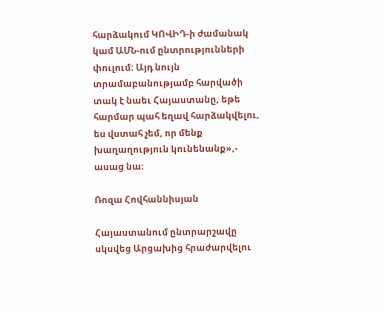հարձակում ԿՈՎԻԴ-ի ժամանակ կամ ԱՄՆ-ում ընտրությունների փուլում։ Այդ նույն տրամաբանությամբ հարվածի տակ է նաեւ Հայաստանը, եթե հարմար պահ եղավ հարձակվելու, ես վստահ չեմ, որ մենք խաղաղություն կունենանք»,- ասաց նա։

Ռոզա Հովհաննիսյան

Հայաստանում ընտրարշավը սկսվեց Արցախից հրաժարվելու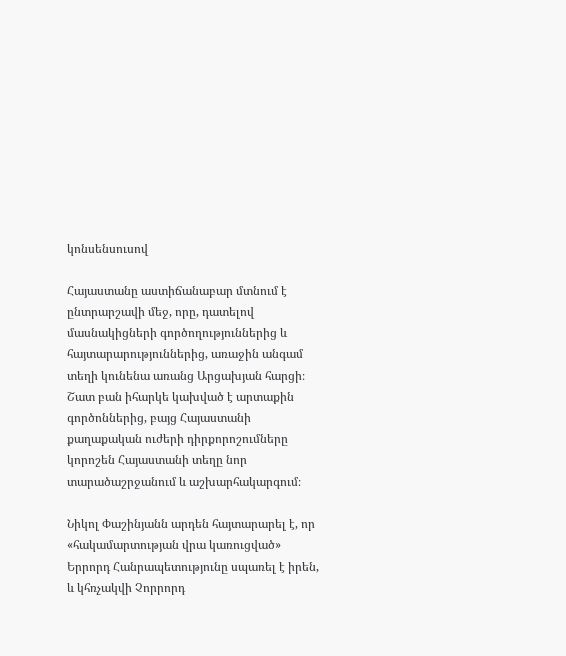կոնսենսուսով

Հայաստանը աստիճանաբար մտնում է ընտրարշավի մեջ, որը, դատելով մասնակիցների գործողություններից և հայտարարություններից, առաջին անգամ տեղի կունենա առանց Արցախյան հարցի։ Շատ բան իհարկե կախված է արտաքին գործոններից, բայց Հայաստանի քաղաքական ուժերի դիրքորոշումները կորոշեն Հայաստանի տեղը նոր տարածաշրջանում և աշխարհակարգում։

Նիկոլ Փաշինյանն արդեն հայտարարել է, որ «հակամարտության վրա կառուցված» Երրորդ Հանրապետությունը սպառել է իրեն, և կհռչակվի Չորրորդ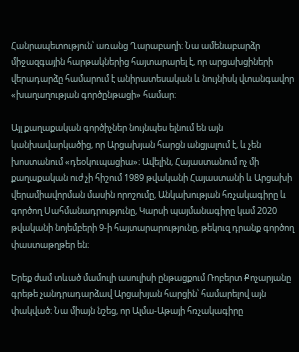Հանրապետություն՝ առանց Ղարաբաղի։ Նա ամենաբարձր միջազգային հարթակներից հայտարարել է, որ արցախցիների վերադարձը համարում է անիրատեսական և նույնիսկ վտանգավոր «խաղաղության գործընթացի» համար։

Այլ քաղաքական գործիչներ նույնպես ելնում են այն կանխավարկածից, որ Արցախյան հարցն անցյալում է, և չեն խոստանում «դեօկուպացիա»։ Ավելին, Հայաստանում ոչ մի քաղաքական ուժ չի հիշում 1989 թվականի Հայաստանի և Արցախի վերամիավորման մասին որոշումը, Անկախության հռչակագիրը և գործող Սահմանադրությունը, Կարսի պայմանագիրը կամ 2020 թվականի նոյեմբերի 9-ի հայտարարությունը, թեկուզ դրանք գործող փաստաթղթեր են։

Երեք ժամ տևած մամուլի ասուլիսի ընթացքում Ռոբերտ Քոչարյանը գրեթե չանդրադարձավ Արցախյան հարցին՝ համարելով այն փակված։ Նա միայն նշեց, որ Ալմա-Աթայի հռչակագիրը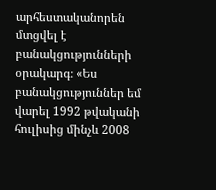արհեստականորեն մտցվել է բանակցությունների օրակարգ։ «Ես բանակցություններ եմ վարել 1992 թվականի հուլիսից մինչև 2008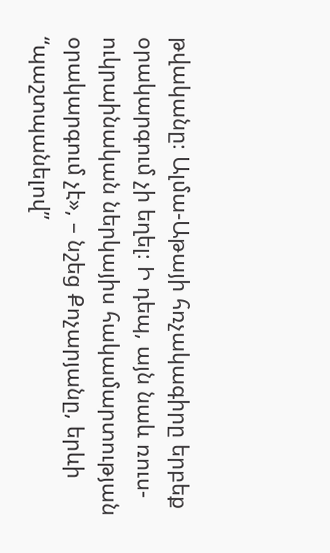թվականը։ Ալմա-Աթայի հռչակագիրը երբեք օրակարգում չի եղել։ Ի դեպ, այն նաև ռուս-ուկրաինական ներկայիս հակամարտության օրակարգում չէ», – նշեց Քոչարյանը, երևի “պաշտպանելով”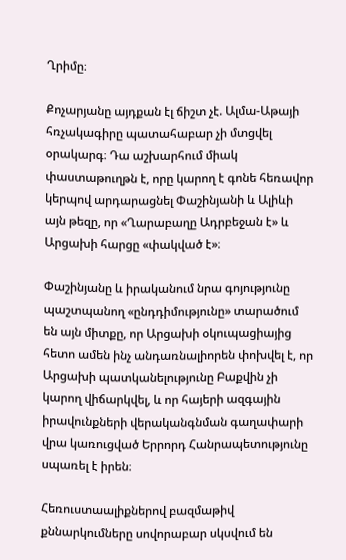Ղրիմը։

Քոչարյանը այդքան էլ ճիշտ չէ. Ալմա-Աթայի հռչակագիրը պատահաբար չի մտցվել օրակարգ։ Դա աշխարհում միակ փաստաթուղթն է, որը կարող է գոնե հեռավոր կերպով արդարացնել Փաշինյանի և Ալիևի այն թեզը, որ «Ղարաբաղը Ադրբեջան է» և Արցախի հարցը «փակված է»։

Փաշինյանը և իրականում նրա գոյությունը պաշտպանող «ընդդիմությունը» տարածում են այն միտքը, որ Արցախի օկուպացիայից հետո ամեն ինչ անդառնալիորեն փոխվել է, որ Արցախի պատկանելությունը Բաքվին չի կարող վիճարկվել, և որ հայերի ազգային իրավունքների վերականգնման գաղափարի վրա կառուցված Երրորդ Հանրապետությունը սպառել է իրեն։

Հեռուստաալիքներով բազմաթիվ քննարկումները սովորաբար սկսվում են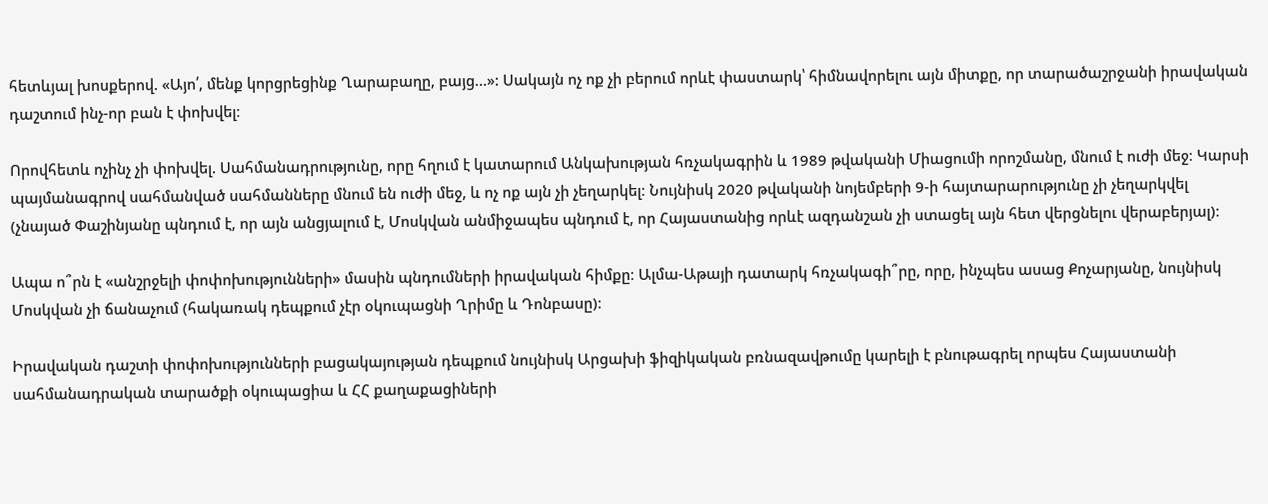հետևյալ խոսքերով. «Այո՛, մենք կորցրեցինք Ղարաբաղը, բայց…»: Սակայն ոչ ոք չի բերում որևէ փաստարկ՝ հիմնավորելու այն միտքը, որ տարածաշրջանի իրավական դաշտում ինչ-որ բան է փոխվել։

Որովհետև ոչինչ չի փոխվել. Սահմանադրությունը, որը հղում է կատարում Անկախության հռչակագրին և 1989 թվականի Միացումի որոշմանը, մնում է ուժի մեջ։ Կարսի պայմանագրով սահմանված սահմանները մնում են ուժի մեջ, և ոչ ոք այն չի չեղարկել։ Նույնիսկ 2020 թվականի նոյեմբերի 9-ի հայտարարությունը չի չեղարկվել (չնայած Փաշինյանը պնդում է, որ այն անցյալում է, Մոսկվան անմիջապես պնդում է, որ Հայաստանից որևէ ազդանշան չի ստացել այն հետ վերցնելու վերաբերյալ)։

Ապա ո՞րն է «անշրջելի փոփոխությունների» մասին պնդումների իրավական հիմքը։ Ալմա-Աթայի դատարկ հռչակագի՞րը, որը, ինչպես ասաց Քոչարյանը, նույնիսկ Մոսկվան չի ճանաչում (հակառակ դեպքում չէր օկուպացնի Ղրիմը և Դոնբասը)։

Իրավական դաշտի փոփոխությունների բացակայության դեպքում նույնիսկ Արցախի ֆիզիկական բռնազավթումը կարելի է բնութագրել որպես Հայաստանի սահմանադրական տարածքի օկուպացիա և ՀՀ քաղաքացիների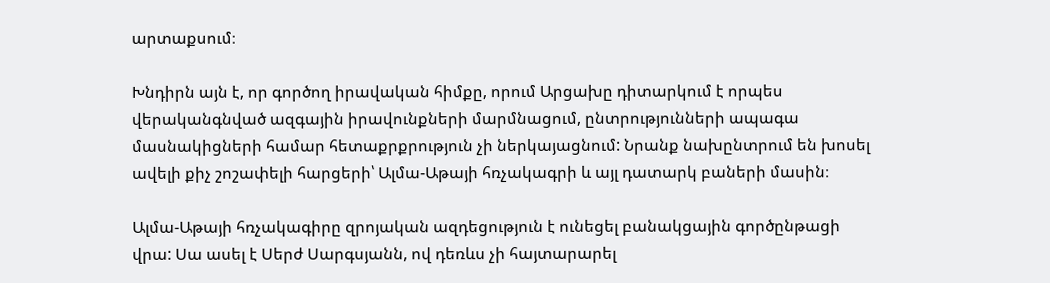արտաքսում։

Խնդիրն այն է, որ գործող իրավական հիմքը, որում Արցախը դիտարկում է որպես վերականգնված ազգային իրավունքների մարմնացում, ընտրությունների ապագա մասնակիցների համար հետաքրքրություն չի ներկայացնում: Նրանք նախընտրում են խոսել ավելի քիչ շոշափելի հարցերի՝ Ալմա-Աթայի հռչակագրի և այլ դատարկ բաների մասին։

Ալմա-Աթայի հռչակագիրը զրոյական ազդեցություն է ունեցել բանակցային գործընթացի վրա: Սա ասել է Սերժ Սարգսյանն, ով դեռևս չի հայտարարել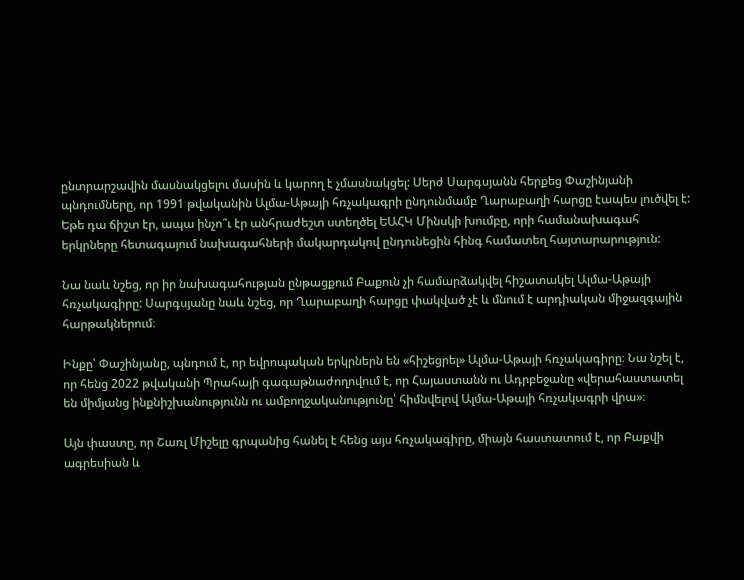ընտրարշավին մասնակցելու մասին և կարող է չմասնակցել: Սերժ Սարգսյանն հերքեց Փաշինյանի պնդումները, որ 1991 թվականին Ալմա-Աթայի հռչակագրի ընդունմամբ Ղարաբաղի հարցը էապես լուծվել է: Եթե դա ճիշտ էր, ապա ինչո՞ւ էր անհրաժեշտ ստեղծել ԵԱՀԿ Մինսկի խումբը, որի համանախագահ երկրները հետագայում նախագահների մակարդակով ընդունեցին հինգ համատեղ հայտարարություն:

Նա նաև նշեց, որ իր նախագահության ընթացքում Բաքուն չի համարձակվել հիշատակել Ալմա-Աթայի հռչակագիրը: Սարգսյանը նաև նշեց, որ Ղարաբաղի հարցը փակված չէ և մնում է արդիական միջազգային հարթակներում։

Ինքը՝ Փաշինյանը, պնդում է, որ եվրոպական երկրներն են «հիշեցրել» Ալմա-Աթայի հռչակագիրը։ Նա նշել է, որ հենց 2022 թվականի Պրահայի գագաթնաժողովում է, որ Հայաստանն ու Ադրբեջանը «վերահաստատել են միմյանց ինքնիշխանությունն ու ամբողջականությունը՝ հիմնվելով Ալմա-Աթայի հռչակագրի վրա»։

Այն փաստը, որ Շառլ Միշելը գրպանից հանել է հենց այս հռչակագիրը, միայն հաստատում է, որ Բաքվի ագրեսիան և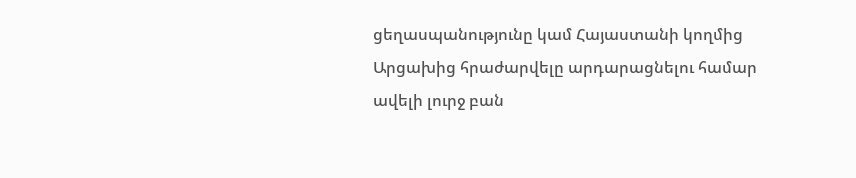ցեղասպանությունը կամ Հայաստանի կողմից Արցախից հրաժարվելը արդարացնելու համար ավելի լուրջ բան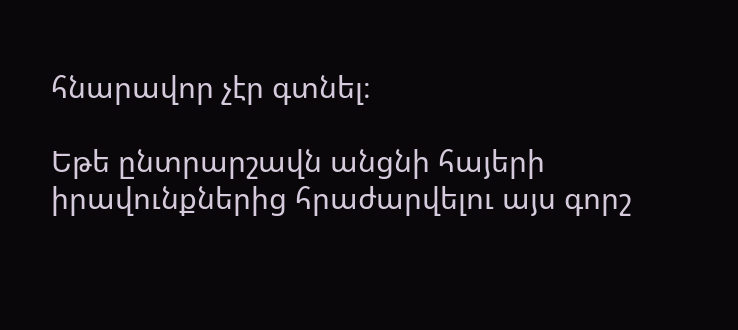հնարավոր չէր գտնել։

Եթե ընտրարշավն անցնի հայերի իրավունքներից հրաժարվելու այս գորշ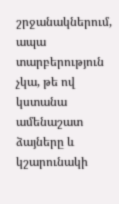շրջանակներում, ապա տարբերություն չկա, թե ով կստանա ամենաշատ ձայները և կշարունակի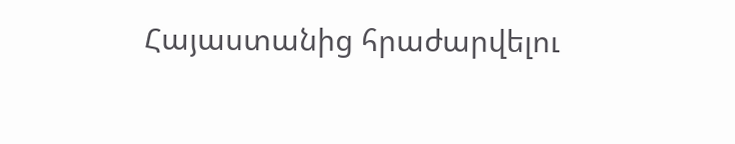Հայաստանից հրաժարվելու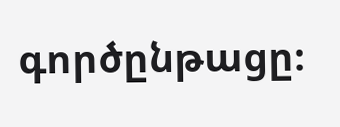գործընթացը։